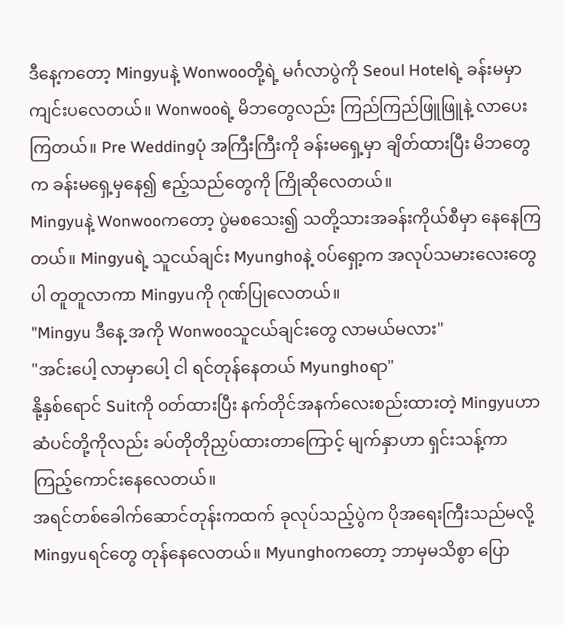ဒီနေ့ကတော့ Mingyuနဲ့ Wonwooတို့ရဲ့ မင်္ဂလာပွဲကို Seoul Hotelရဲ့ ခန်းမမှာ ကျင်းပလေတယ်။ Wonwooရဲ့ မိဘတွေလည်း ကြည်ကြည်ဖြူဖြူနဲ့ လာပေးကြတယ်။ Pre Weddingပုံ အကြီးကြီးကို ခန်းမရှေ့မှာ ချိတ်ထားပြီး မိဘတွေက ခန်းမရှေ့မှနေ၍ ဧည့်သည်တွေကို ကြိုဆိုလေတယ်။
Mingyuနဲ့ Wonwooကတော့ ပွဲမစသေး၍ သတို့သားအခန်းကိုယ်စီမှာ နေနေကြတယ်။ Mingyuရဲ့ သူငယ်ချင်း Myunghoနဲ့ ၀ပ်ရှော့က အလုပ်သမားလေးတွေပါ တူတူလာကာ Mingyuကို ဂုဏ်ပြုလေတယ်။
"Mingyu ဒီနေ့ အကို Wonwooသူငယ်ချင်းတွေ လာမယ်မလား"
"အင်းပေါ့ လာမှာပေါ့ ငါ ရင်တုန်နေတယ် Myunghoရာ"
နို့နှစ်ရောင် Suitကို ၀တ်ထားပြီး နက်တိုင်အနက်လေးစည်းထားတဲ့ Mingyuဟာ ဆံပင်တို့ကိုလည်း ခပ်တိုတိုညှပ်ထားတာကြောင့် မျက်နှာဟာ ရှင်းသန့်ကာ ကြည့်ကောင်းနေလေတယ်။
အရင်တစ်ခေါက်ဆောင်တုန်းကထက် ခုလုပ်သည့်ပွဲက ပိုအရေးကြီးသည်မလို့ Mingyuရင်တွေ တုန်နေလေတယ်။ Myunghoကတော့ ဘာမှမသိစွာ ပြော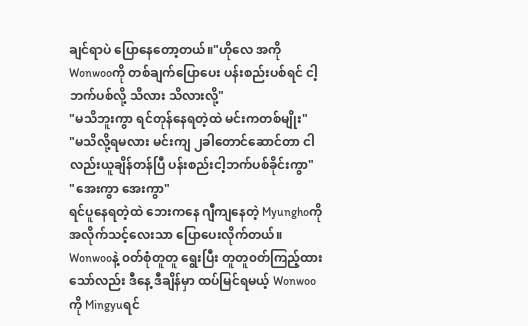ချင်ရာပဲ ပြောနေတော့တယ်။"ဟိုလေ အကိုWonwooကို တစ်ချက်ပြောပေး ပန်းစည်းပစ်ရင် ငါ့ဘက်ပစ်လို့ သိလား သိလားလို့"
"မသိဘူးကွာ ရင်တုန်နေရတဲ့ထဲ မင်းကတစ်မျိုး"
"မသိလို့ရမလား မင်းကျ ၂ခါတောင်ဆောင်တာ ငါလည်းယူချိန်တန်ပြီ ပန်းစည်းငါ့ဘက်ပစ်ခိုင်းကွာ"
"အေးကွာ အေးကွာ"
ရင်ပူနေရတဲ့ထဲ ဘေးကနေ ဂျီကျနေတဲ့ Myunghoကို အလိုက်သင့်လေးသာ ပြောပေးလိုက်တယ်။ Wonwooနဲ့ ၀တ်စုံတူတူ ရွေးပြီး တူတူ၀တ်ကြည့်ထားသော်လည်း ဒီနေ့ ဒီချိန်မှာ ထပ်မြင်ရမယ့် Wonwooကို Mingyuရင်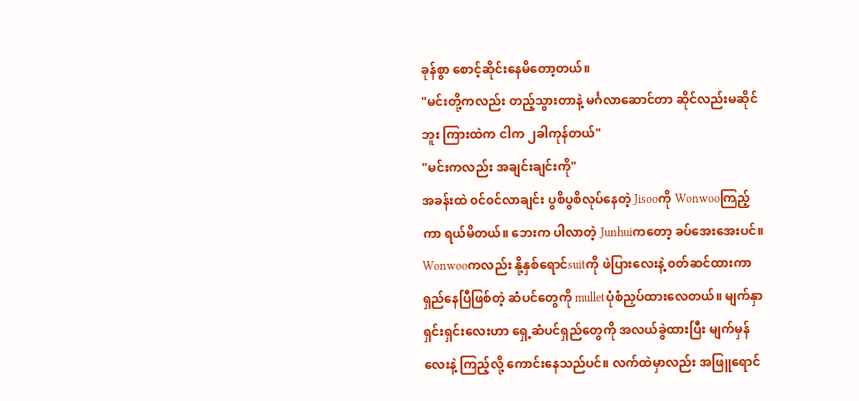ခုန်စွာ စောင့်ဆိုင်းနေမိတော့တယ်။
"မင်းတို့ကလည်း တည့်သွားတာနဲ့ မင်္ဂလာဆောင်တာ ဆိုင်လည်းမဆိုင်ဘူး ကြားထဲက ငါက ၂ခါကုန်တယ်"
"မင်းကလည်း အချင်းချင်းကို"
အခန်းထဲ ၀င်၀င်လာချင်း ပွစိပွစိလုပ်နေတဲ့ Jisooကို Wonwooကြည့်ကာ ရယ်မိတယ်။ ဘေးက ပါလာတဲ့ Junhuiကတော့ ခပ်အေးအေးပင်။
Wonwooကလည်း နို့နှစ်ရောင်suitကို ဖဲပြားလေးနဲ့ ၀တ်ဆင်ထားကာ ရှည်နေပြီဖြစ်တဲ့ ဆံပင်တွေကို mulletပုံစံညှပ်ထားလေတယ်။ မျက်နှာရှင်းရှင်းလေးဟာ ရှေ့ဆံပင်ရှည်တွေကို အလယ်ခွဲထားပြီး မျက်မှန်လေးနဲ့ ကြည့်လို့ ကောင်းနေသည်ပင်။ လက်ထဲမှာလည်း အဖြူရောင်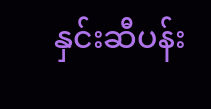နှင်းဆီပန်း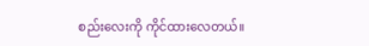စည်းလေးကို ကိုင်ထားလေတယ်။